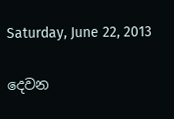Saturday, June 22, 2013

දෙවන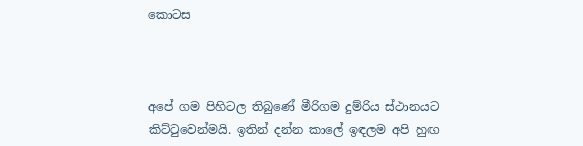කොටස



අපේ ගම පිහිටල තිබුණේ මීරිගම දුම්රිය ස්ථානයට කිට්ටුවෙන්මයි. ඉතින් දන්න කාලේ ඉඳලම අපි හුඟ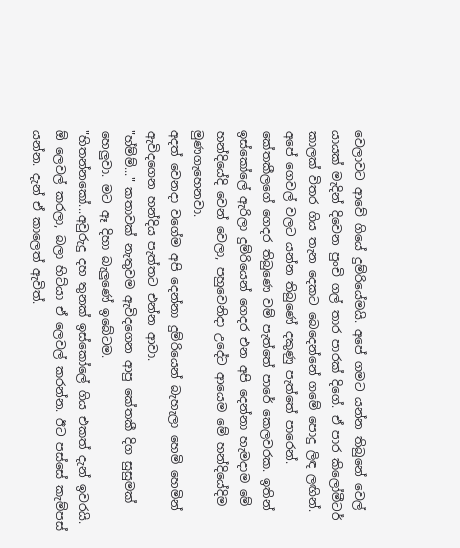වෙලාවට ආවේ ගියේ දුම්රියේමයි. අපේ ගමට යන්න තිබුනේ වෙල් යායක් මැදින් දිවෙන පුංචි ගල් තාර පාරක් දිගේ. ඒ පාර කිලෝමීටර් කාලක් විතර ගිය තැන දෙකට බෙදෙන්නේ ගමේ පොදු ලිඳ ලඟින්. අපේ ගෙවල් වලට යන්න තිබුණේ දකුණු පැත්තේ පාරෙන්. කේතකීලගේ ගෙදර තිබුණෙ වම් පැත්තේ පාරේ කෙලවරක. ඉතින් ඉස්කෝලේ ඇරිලා දුම්රියෙන් ගෙදර එන අපි දෙන්නා හැමදාම මේ හන්දියේදි වෙන් වෙලා, පහුවෙනිදා උදේට ආයෙම මේ හන්දියේදිම මුණගැහෙනවා.
අදත් වෙනදා වගේම අපි දෙන්නා දුම්රියෙන් බැහැලා හෙමි හෙමින් ඇවිදගෙන හන්දිය පැත්තට එන්න ආවා.
"හ්ම්ම්..." කතාවක් නැතුවම ඇවිදගෙන ආපු කේතකී දිග සුසුමක් හෙලුවා. මට ඈ දිහා බැලුණේ ඉබේටම.
"හිතන්නකෝ...අවුරුදු දහ තුනක් ඉස්කෝලේ ගිය එකත් දැන් ඉවරයි. ඕ ලෙවල් කරලා, බලා හිට්යා ඒ ලෙවල් කරන්න. ඊට පස්සේ කැම්පස් යන්න. දැන් ඒ කාලෙත් ඇවිත්.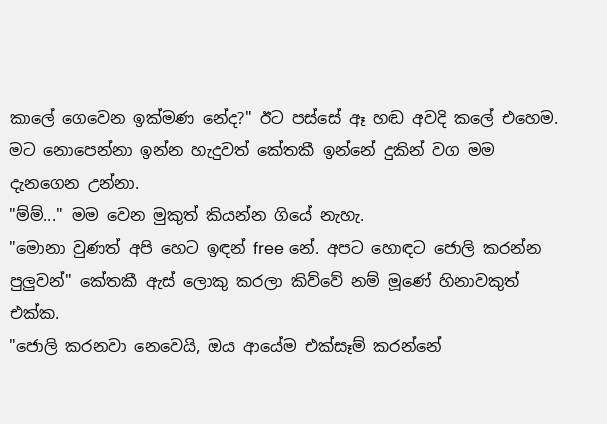කාලේ ගෙවෙන ඉක්මණ නේද?" ඊට පස්සේ ඈ හඬ අවදි කලේ එහෙම.
මට නොපෙන්නා ඉන්න හැදුවත් කේතකී ඉන්නේ දුකින් වග මම දැනගෙන උන්නා.
"ම්ම්..." මම වෙන මුකුත් කියන්න ගියේ නැහැ.
"මොනා වුණත් අපි හෙට ඉඳන් free නේ. අපට හොඳට ජොලි කරන්න පුලුවන්" කේතකී ඇස් ලොකු කරලා කිව්වේ නම් මූණේ හිනාවකුත් එක්ක.
"ජොලි කරනවා නෙවෙයි, ඔය ආයේම එක්සෑම් කරන්නේ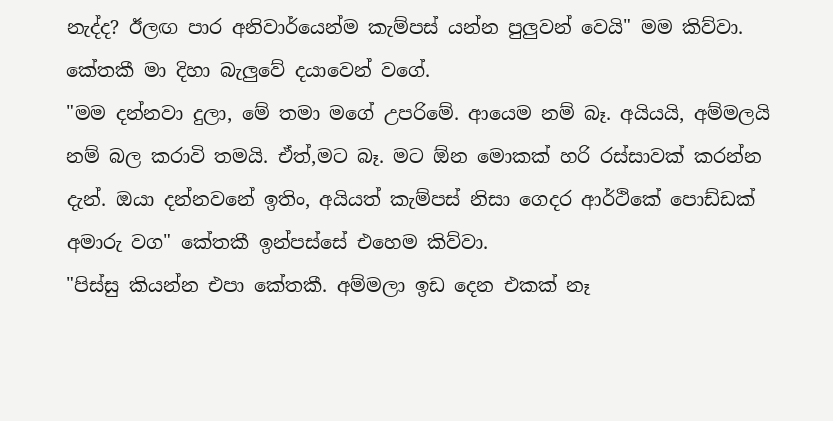නැද්ද? ඊලඟ පාර අනිවාර්යෙන්ම කැම්පස් යන්න පුලුවන් වෙයි" මම කිව්වා.
කේතකී මා දිහා බැලුවේ දයාවෙන් වගේ.
"මම දන්නවා දුලා, මේ තමා මගේ උපරිමේ. ආයෙම නම් බෑ. අයියයි, අම්මලයි නම් බල කරාවි තමයි. ඒත්,මට බෑ. මට ඕන මොකක් හරි රස්සාවක් කරන්න දැන්. ඔයා දන්නවනේ ඉතිං, අයියත් කැම්පස් නිසා ගෙදර ආර්ථිකේ පොඩ්ඩක් අමාරු වග" කේතකී ඉන්පස්සේ එහෙම කිව්වා.
"පිස්සු කියන්න එපා කේතකී. අම්මලා ඉඩ දෙන එකක් නෑ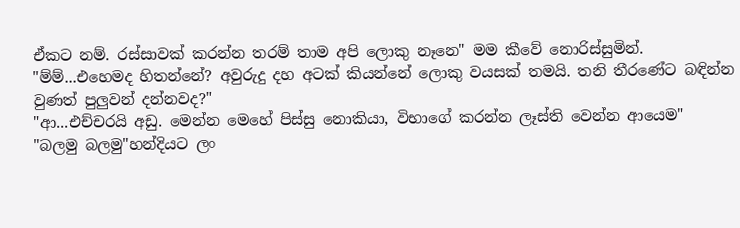ඒකට නම්. රස්සාවක් කරන්න තරම් තාම අපි ලොකු නෑනෙ" මම කීවේ නොරිස්සුමින්.
"ම්ම්...එහෙමද හිතන්නේ? අවුරුදු දහ අටක් කියන්නේ ලොකු වයසක් තමයි. තනි තීරණේට බඳින්න වුණත් පුලුවන් දන්නවද?"
"ආ...එච්චරයි අඩු. මෙන්න මෙහේ පිස්සු නොකියා, විභාගේ කරන්න ලෑස්ති වෙන්න ආයෙම"
"බලමු බලමු"හන්දියට ලං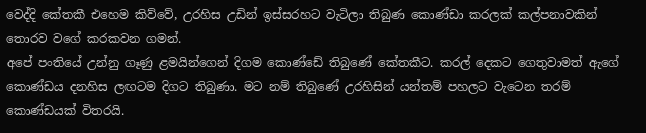වෙද්දි කේතකී එහෙම කිව්වේ, උරහිස උඩින් ඉස්සරහට වැටිලා තිබුණ කොණ්ඩා කරලක් කල්පනාවකින් තොරව වගේ කරකවන ගමන්.
අපේ පංතියේ උන්නු ගෑණු ළමයින්ගෙන් දිගම කොණ්ඩේ තිබුණේ කේතකීට. කරල් දෙකට ගෙතුවාමත් ඇගේ කොණ්ඩය දනහිස ලඟටම දිගට තිබුණා. මට නම් තිබුණේ උරහිසින් යන්තම් පහලට වැටෙන තරම් කොණ්ඩයක් විතරයි.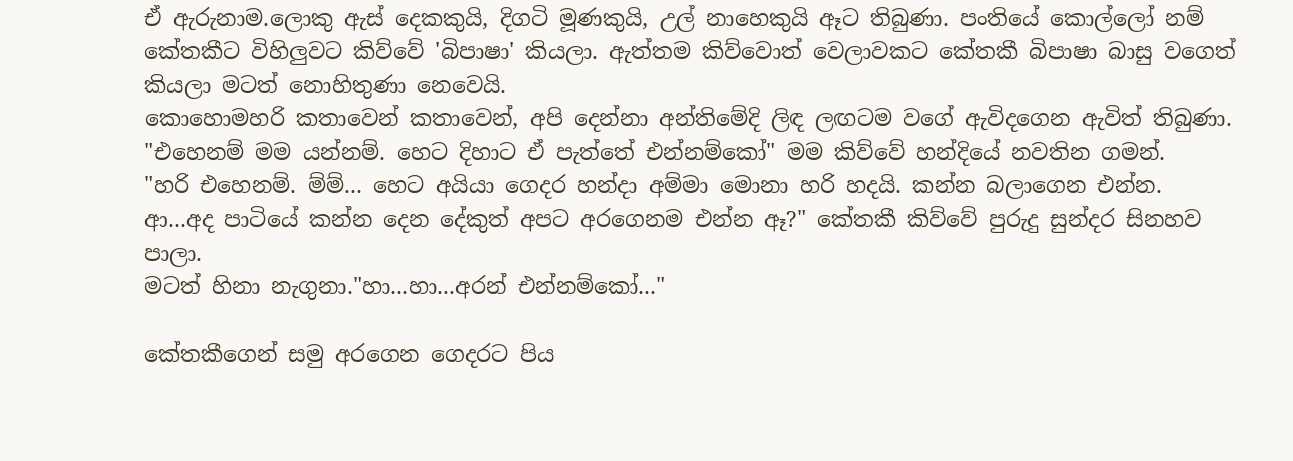ඒ ඇරුනාම.ලොකු ඇස් දෙකකුයි, දිගටි මූණකුයි, උල් නාහෙකුයි ඈට තිබුණා. පංතියේ කොල්ලෝ නම් කේතකීට විහිලුවට කිව්වේ 'බිපාෂා' කියලා. ඇත්තම කිව්වොත් වෙලාවකට කේතකී බිපාෂා බාසු වගෙත් කියලා මටත් නොහිතුණා නෙවෙයි.
කොහොමහරි කතාවෙන් කතාවෙන්, අපි දෙන්නා අන්තිමේදි ලිඳ ලඟටම වගේ ඇවිදගෙන ඇවිත් තිබුණා.
"එහෙනම් මම යන්නම්. හෙට දිහාට ඒ පැත්තේ එන්නම්කෝ" මම කිව්වේ හන්දියේ නවතින ගමන්.
"හරි එහෙනම්. ම්ම්... හෙට අයියා ගෙදර හන්දා අම්මා මොනා හරි හදයි. කන්න බලාගෙන එන්න. ආ...අද පාටියේ කන්න දෙන දේකුත් අපට අරගෙනම එන්න ඈ?" කේතකී කිව්වේ පුරුදු සුන්දර සිනහව පාලා.
මටත් හිනා නැගුනා."හා...හා...අරන් එන්නම්කෝ..."

කේතකීගෙන් සමු අරගෙන ගෙදරට පිය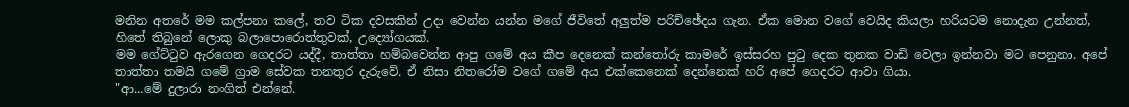මනින අතරේ මම කල්පනා කලේ, තව ටික දවසකින් උදා වෙන්න යන්න මගේ ජීවිතේ අලුත්ම පරිච්ඡේදය ගැන. ඒක මොන වගේ වෙයිද කියලා හරියටම නොදැන උන්නත්, හිතේ තිබුනේ ලොකු බලාපොරොත්තුවක්, උද්‍යෝගයක්.
මම ගේට්ටුව ඇරගෙන ගෙදරට යද්දී, තාත්තා හම්බවෙන්න ආපු ගමේ අය කීප දෙනෙක් කන්තෝරු කාමරේ ඉස්සරහ පුටු දෙක තුනක වාඩි වෙලා ඉන්නවා මට පෙනුනා. අපේ තාත්තා තමයි ගමේ ග්‍රාම සේවක තනතුර දැරුවේ. ඒ නිසා නිතරෝම වගේ ගමේ අය එක්කෙනෙක් දෙන්නෙක් හරි අපේ ගෙදරට ආවා ගියා.
"ආ...මේ දුලාරා නංගිත් එන්නේ.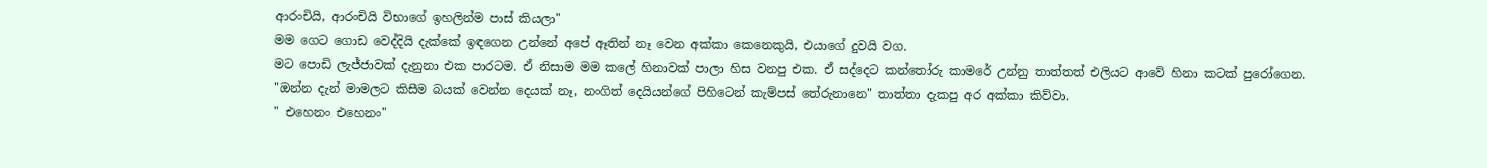ආරංචියි, ආරංචියි විභාගේ ඉහලින්ම පාස් කියලා"
මම ගෙට ගොඩ වෙද්දියි දැක්කේ ඉඳගෙන උන්නේ අපේ ඈතින් නෑ වෙන අක්කා කෙනෙකුයි, එයාගේ දුවයි වග.
මට පොඩි ලැජ්ජාවක් දැනුනා එක පාරටම. ඒ නිසාම මම කලේ හිනාවක් පාලා හිස වනපු එක. ඒ සද්දෙට කන්තෝරු කාමරේ උන්නු තාත්තත් එලියට ආවේ හිනා කටක් පුරෝගෙන.
"ඔන්න දැන් මාමලට කිසීම බයක් වෙන්න දෙයක් නෑ, නංගිත් දෙයියන්ගේ පිහිටෙන් කැම්පස් තේරුනානෙ" තාත්තා දැකපු අර අක්කා කිව්වා.
" එහෙනං එහෙනං"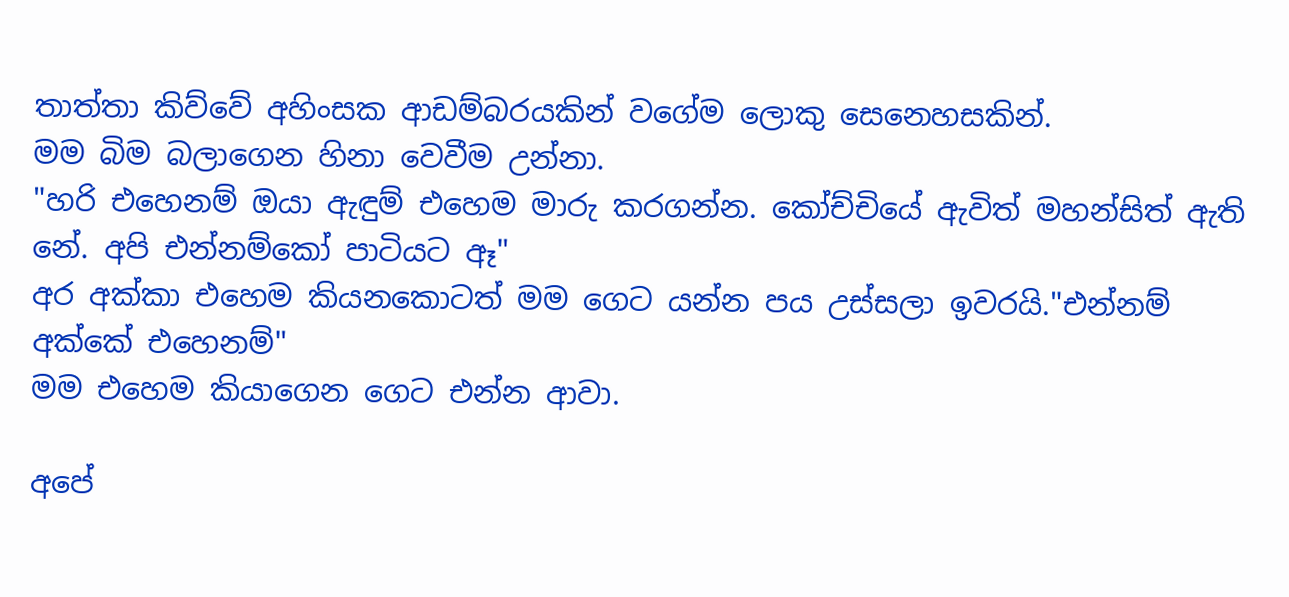තාත්තා කිව්වේ අහිංසක ආඩම්බරයකින් වගේම ලොකු සෙනෙහසකින්.
මම බිම බලාගෙන හිනා වෙවීම උන්නා.
"හරි එහෙනම් ඔයා ඇඳුම් එහෙම මාරු කරගන්න. කෝච්චියේ ඇවිත් මහන්සිත් ඇති නේ. අපි එන්නම්කෝ පාටියට ඈ"
අර අක්කා එහෙම කියනකොටත් මම ගෙට යන්න පය උස්සලා ඉවරයි."එන්නම් අක්කේ එහෙනම්"
මම එහෙම කියාගෙන ගෙට එන්න ආවා.

අපේ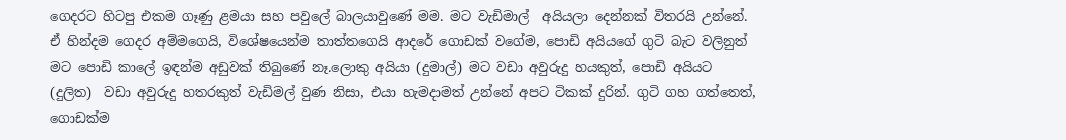ගෙදරට හිටපු එකම ගෑණු ළමයා සහ පවුලේ බාලයාවුණේ මම. මට වැඩිමාල්  අයියලා දෙන්නක් විතරයි උන්නේ. ඒ හින්දම ගෙදර අම්මගෙයි, විශේෂයෙන්ම තාත්තගෙයි ආදරේ ගොඩක් වගේම, පොඩි අයියගේ ගුටි බැට වලිනුත් මට පොඩි කාලේ ඉඳන්ම අඩුවක් තිබුණේ නෑ.ලොකු අයියා (දුමාල්) මට වඩා අවුරුදු හයකුත්, පොඩි අයියට (දුලිත)  වඩා අවුරුදු හතරකුත් වැඩිමල් වුණ නිසා, එයා හැමදාමත් උන්නේ අපට ටිකක් දුරින්. ගුටි ගහ ගත්තෙත්, ගොඩක්ම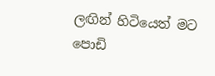ලඟින් හිටියෙත් මට පොඩි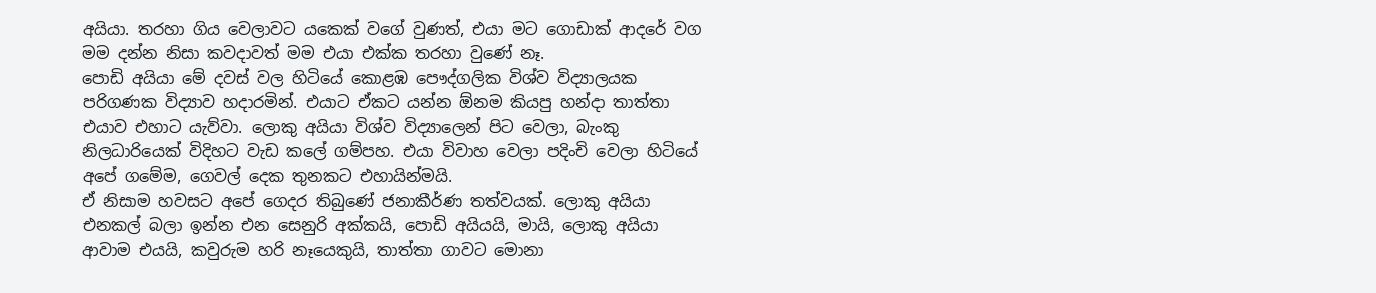අයියා. තරහා ගිය වෙලාවට යකෙක් වගේ වුණත්, එයා මට ගොඩාක් ආදරේ වග මම දන්න නිසා කවදාවත් මම එයා එක්ක තරහා වුණේ නෑ.
පොඩි අයියා මේ දවස් වල හිටියේ කොළඹ පෞද්ගලික විශ්ව විද්‍යාලයක පරිගණක විද්‍යාව හදාරමින්. එයාට ඒකට යන්න ඕනම කියපු හන්දා තාත්තා එයාව එහාට යැව්වා. ලොකු අයියා විශ්ව විද්‍යාලෙන් පිට වෙලා, බැංකු නිලධාරියෙක් විදිහට වැඩ කලේ ගම්පහ. එයා විවාහ වෙලා පදිංචි වෙලා හිටියේ අපේ ගමේම, ගෙවල් දෙක තුනකට එහායින්මයි.
ඒ නිසාම හවසට අපේ ගෙදර තිබුණේ ජනාකීර්ණ තත්වයක්. ලොකු අයියා එනකල් බලා ඉන්න එන සෙනුරි අක්කයි, පොඩි අයියයි, මායි, ලොකු අයියා ආවාම එයයි, කවුරුම හරි නෑයෙකුයි, තාත්තා ගාවට මොනා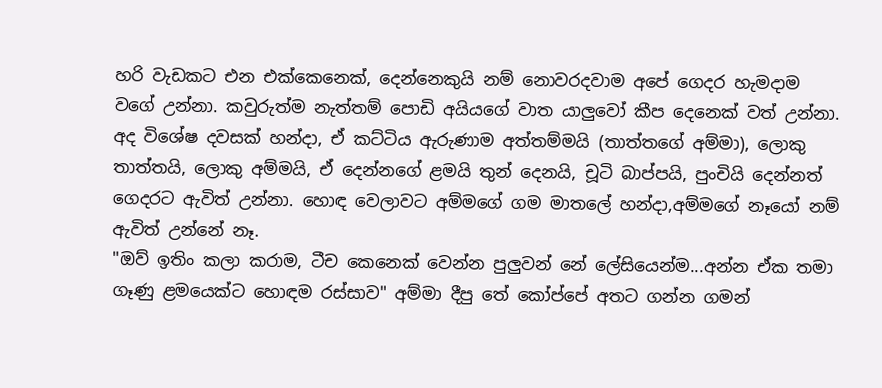හරි වැඩකට එන එක්කෙනෙක්, දෙන්නෙකුයි නම් නොවරදවාම අපේ ගෙදර හැමදාම වගේ උන්නා. කවුරුත්ම නැත්තම් පොඩි අයියගේ වාත යාලුවෝ කීප දෙනෙක් වත් උන්නා.
අද විශේෂ දවසක් හන්දා, ඒ කට්ටිය ඇරුණාම අත්තම්මයි (තාත්තගේ අම්මා), ලොකු තාත්තයි, ලොකු අම්මයි, ඒ දෙන්නගේ ළමයි තුන් දෙනයි, චූටි බාප්පයි, පුංචියි දෙන්නත් ගෙදරට ඇවිත් උන්නා. හොඳ වෙලාවට අම්මගේ ගම මාතලේ හන්දා,අම්මගේ නෑයෝ නම් ඇවිත් උන්නේ නෑ.
"ඔව් ඉතිං කලා කරාම, ටීච කෙනෙක් වෙන්න පුලුවන් නේ ලේසියෙන්ම...අන්න ඒක තමා ගෑණු ළමයෙක්ට හොඳම රස්සාව" අම්මා දීපු තේ කෝප්පේ අතට ගන්න ගමන්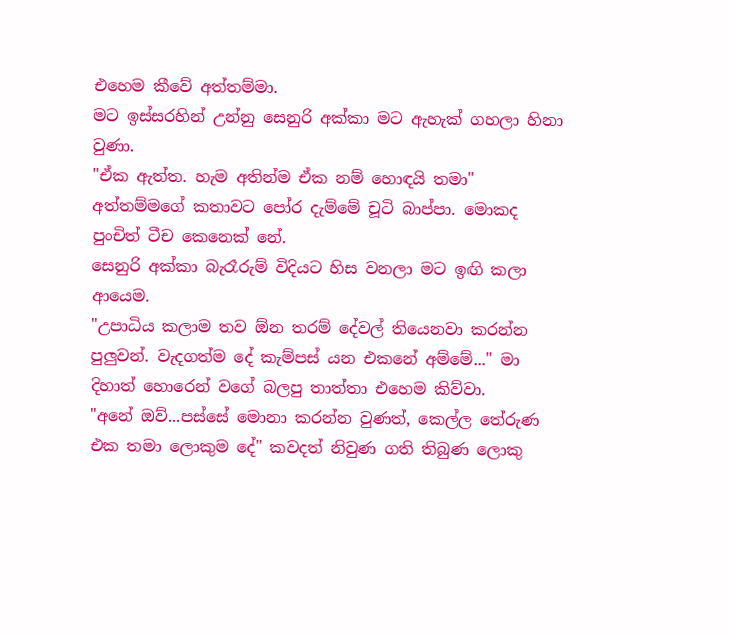එහෙම කීවේ අත්තම්මා.
මට ඉස්සරහින් උන්නු සෙනුරි අක්කා මට ඇහැක් ගහලා හිනා වුණා.
"ඒක ඇත්ත. හැම අතින්ම ඒක නම් හොඳයි තමා" අත්තම්මගේ කතාවට පෝර දැම්මේ චූටි බාප්පා. මොකද පුංචිත් ටීච කෙනෙක් නේ.
සෙනුරි අක්කා බැරෑරුම් විදියට හිස වනලා මට ඉඟි කලා ආයෙම.
"උපාධිය කලාම තව ඕන තරම් දේවල් තියෙනවා කරන්න පුලුවන්. වැදගත්ම දේ කැම්පස් යන එකනේ අම්මේ..." මා දිහාත් හොරෙන් වගේ බලපු තාත්තා එහෙම කිව්වා.
"අනේ ඔව්...පස්සේ මොනා කරන්න වුණත්, කෙල්ල තේරුණ එක තමා ලොකුම දේ" කවදත් නිවුණ ගති තිබුණ ලොකු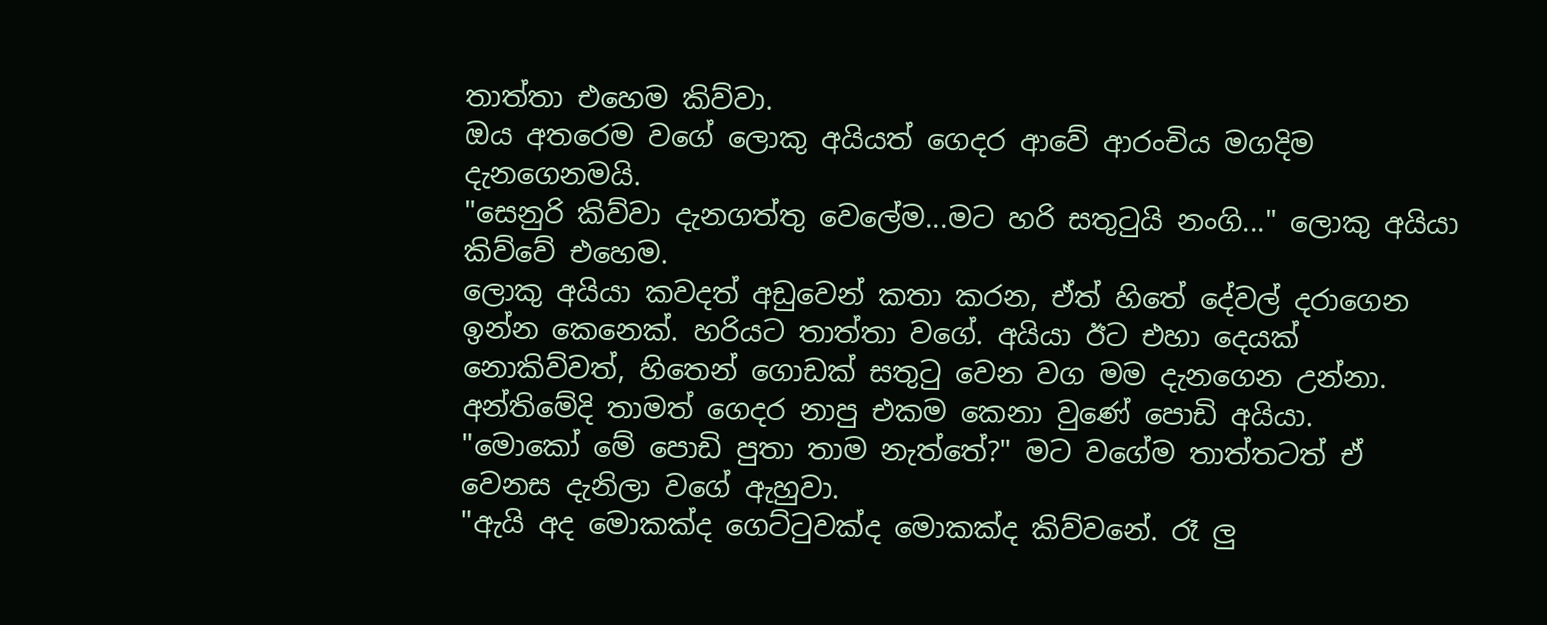තාත්තා එහෙම කිව්වා.
ඔය අතරෙම වගේ ලොකු අයියත් ගෙදර ආවේ ආරංචිය මගදිම දැනගෙනමයි.
"සෙනුරි කිව්වා දැනගත්තු වෙලේම...මට හරි සතුටුයි නංගි..." ලොකු අයියා කිව්වේ එහෙම.
ලොකු අයියා කවදත් අඩුවෙන් කතා කරන, ඒත් හිතේ දේවල් දරාගෙන ඉන්න කෙනෙක්. හරියට තාත්තා වගේ. අයියා ඊට එහා දෙයක් නොකිව්වත්, හිතෙන් ගොඩක් සතුටු වෙන වග මම දැනගෙන උන්නා. අන්තිමේදි තාමත් ගෙදර නාපු එකම කෙනා වුණේ පොඩි අයියා.
"මොකෝ මේ පොඩි පුතා තාම නැත්තේ?" මට වගේම තාත්තටත් ඒ වෙනස දැනිලා වගේ ඇහුවා.
"ඇයි අද මොකක්ද ගෙට්ටුවක්ද මොකක්ද කිව්වනේ. රෑ ලු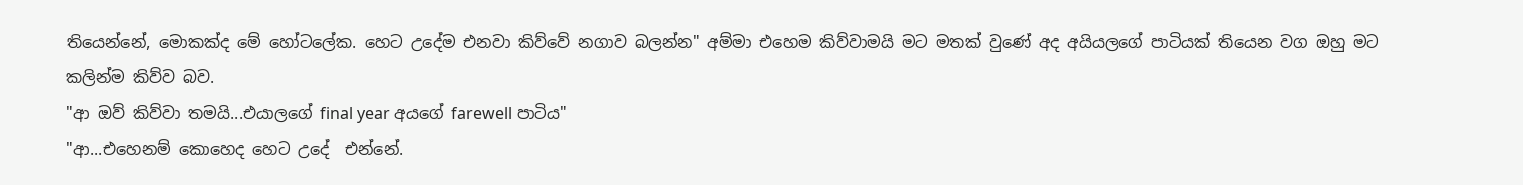තියෙන්නේ, මොකක්ද මේ හෝටලේක. හෙට උදේම එනවා කිව්වේ නගාව බලන්න" අම්මා එහෙම කිව්වාමයි මට මතක් වුණේ අද අයියලගේ පාටියක් තියෙන වග ඔහු මට කලින්ම කිව්ව බව.
"ආ ඔව් කිව්වා තමයි...එයාලගේ final year අයගේ farewell පාටිය"
"ආ...එහෙනම් කොහෙද හෙට උදේ  එන්නේ.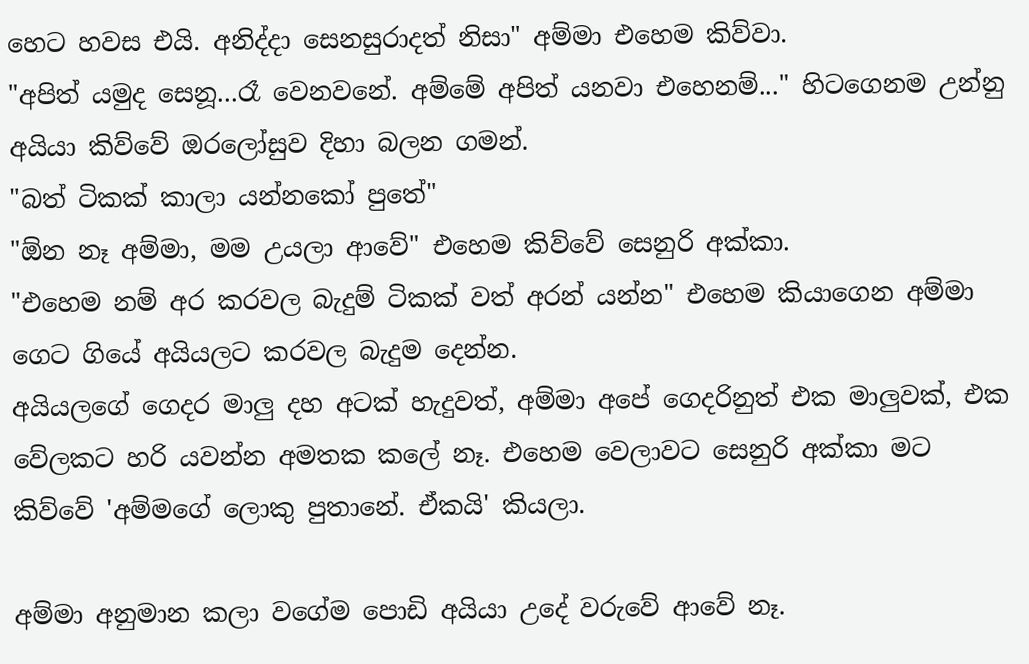හෙට හවස එයි. අනිද්දා සෙනසුරාදත් නිසා" අම්මා එහෙම කිව්වා.
"අපිත් යමුද සෙනූ...රෑ වෙනවනේ. අම්මේ අපිත් යනවා එහෙනම්..." හිටගෙනම උන්නු අයියා කිව්වේ ඔරලෝසුව දිහා බලන ගමන්.
"බත් ටිකක් කාලා යන්නකෝ පුතේ"
"ඕන නෑ අම්මා, මම උයලා ආවේ" එහෙම කිව්වේ සෙනුරි අක්කා.
"එහෙම නම් අර කරවල බැදුම් ටිකක් වත් අරන් යන්න" එහෙම කියාගෙන අම්මා ගෙට ගියේ අයියලට කරවල බැදුම දෙන්න.
අයියලගේ ගෙදර මාලු දහ අටක් හැදුවත්, අම්මා අපේ ගෙදරිනුත් එක මාලුවක්, එක වේලකට හරි යවන්න අමතක කලේ නෑ. එහෙම වෙලාවට සෙනුරි අක්කා මට කිව්වේ 'අම්මගේ ලොකු පුතානේ. ඒකයි' කියලා.

අම්මා අනුමාන කලා වගේම පොඩි අයියා උදේ වරුවේ ආවේ නෑ.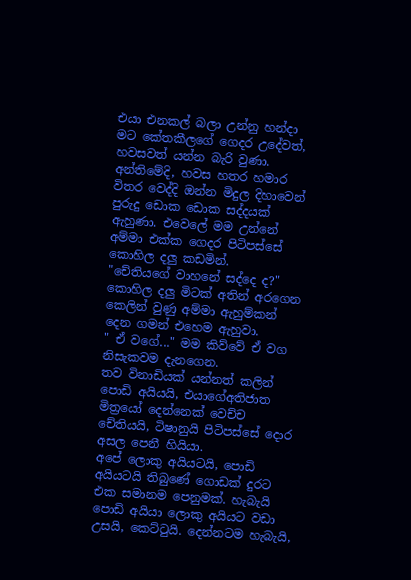එයා එනකල් බලා උන්නු හන්දා මට කේතකීලගේ ගෙදර උදේවත්, හවසවත් යන්න බැරි වුණා. අන්තිමේදි, හවස හතර හමාර විතර වෙද්දි ඔන්න මිදුල දිහාවෙන් පුරුදු ඩොක ඩොක සද්දයක් ඇහුණා. එවෙලේ මම උන්නේ අම්මා එක්ක ගෙදර පිටිපස්සේ කොහිල දලු කඩමින්.
"චේතියගේ වාහනේ සද්දෙ ද?" කොහිල දලු මිටක් අතින් අරගෙන කෙලින් වුණු අම්මා ඇහුම්කන් දෙන ගමන් එහෙම ඇහුවා.
" ඒ වගේ..." මම කිව්වේ ඒ වග නිසැකවම දැනගෙන.
තව විනාඩියක් යන්නත් කලින් පොඩි අයියයි, එයාගේඅතිජාත මිත්‍රයෝ දෙන්නෙක් වෙච්ච චේතියයි, ටිෂානුයි පිටිපස්සේ දොර අසල පෙනී හි‍යියා.
අපේ ලොකු අයියටයි, පොඩි අයියටයි තිබුණේ ගොඩක් දුරට එක සමානම පෙනුමක්. හැබැයි පොඩි අයියා ලොකු අයියට වඩා උසයි, කෙට්ටුයි. දෙන්නටම හැබැයි,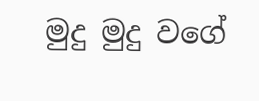මුදු මුදු වගේ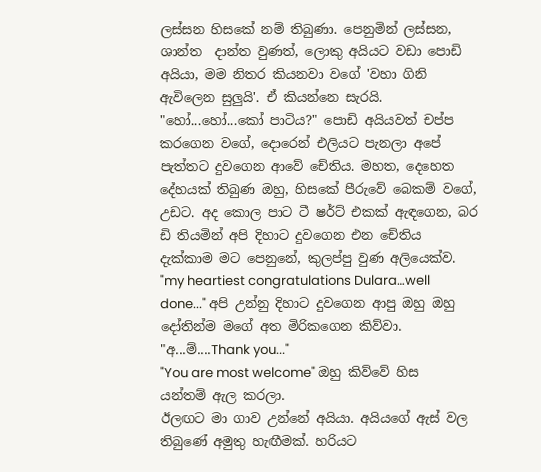ලස්සන හිසකේ නම් තිබුණා. පෙනුමින් ලස්සන, ශාන්ත  දාන්ත වුණත්, ලොකු අයියට වඩා පොඩි අයියා, මම නිතර කියනවා වගේ 'වහා ගිනි ඇවිලෙන සුලුයි'. ඒ කියන්නෙ සැරයි.
"හෝ...හෝ...කෝ පාටිය?" පොඩි අයියවත් චප්ප කරගෙන වගේ, දොරෙන් එලියට පැනලා අපේ පැත්තට දුවගෙන ආවේ චේතිය. මහත, දෙහෙත දේහයක් තිබුණ ඔහු, හිසකේ පීරුවේ බෙකම් වගේ, උඩට. අද කොල පාට ටී ෂර්ට් එකක් ඇඳගෙන, බර ඩි තියමින් අපි දිහාට දුවගෙන එන චේතිය දැක්කාම මට පෙනුනේ, කුලප්පු වුණ අලියෙක්ව.
"my heartiest congratulations Dulara…well done..." අපි උන්නු දිහාට දුවගෙන ආපු ඔහු ඔහු දෝතින්ම මගේ අත මිරිකගෙන කිව්වා.
"අ...ම්....Thank you..."
"You are most welcome" ඔහු කිව්වේ හිස යන්තම් ඇල කරලා.
ඊලඟට මා ගාව උන්නේ අයියා. අයියගේ ඇස් වල තිබුණේ අමුතු හැඟීමක්. හරියට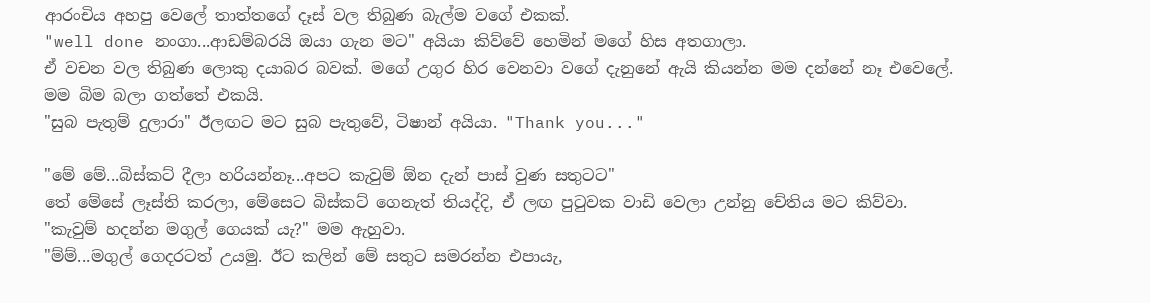ආරංචිය අහපු වෙලේ තාත්තගේ දෑස් වල තිබුණ බැල්ම වගේ එකක්.
"well done නංගා...ආඩම්බරයි ඔයා ගැන මට" අයියා කිව්වේ හෙමින් මගේ හිස අතගාලා.
ඒ වචන වල තිබුණ ලොකු දයාබර බවක්. මගේ උගුර හිර වෙනවා වගේ දැනුනේ ඇයි කියන්න මම දන්නේ නෑ එවෙලේ. මම බිම බලා ගත්තේ එකයි.
"සුබ පැතුම් දුලාරා" ඊලඟට මට සුබ පැතුවේ, ටිෂාන් අයියා. "Thank you..."

"මේ මේ...බිස්කට් දීලා හරියන්නෑ...අපට කැවුම් ඕන දැන් පාස් වුණ සතුටට"
තේ මේසේ ලෑස්ති කරලා, මේසෙට බිස්කට් ගෙනැත් තියද්දි, ඒ ලඟ පුටුවක වාඩි වෙලා උන්නු චේතිය මට කිව්වා.
"කැවුම් හදන්න මගුල් ගෙයක් යැ?" මම ඇහුවා.
"ම්ම්...මගුල් ගෙදරටත් උයමු. ඊට කලින් මේ සතුට සමරන්න එපායැ,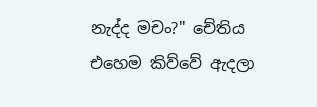නැද්ද මචං?" චේතිය එහෙම කිව්වේ ඇදලා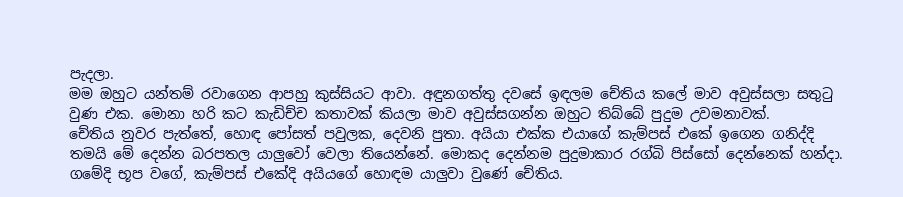පැදලා.
මම ඔහුට යන්තම් රවාගෙන ආපහු කුස්සියට ආවා. අඳුනගත්තු දවසේ ඉඳලම චේතිය කලේ මාව අවුස්සලා සතුටු වුණ එක. මොනා හරි කට කැඩිච්ච කතාවක් කියලා මාව අවුස්සගන්න ඔහුට තිබ්බේ පුදුම උවමනාවක්.
චේතිය නුවර පැත්තේ, හොඳ පෝසත් පවුලක, දෙවනි පුතා. අයියා එක්ක එයාගේ කැම්පස් එකේ ඉගෙන ගනිද්දි තමයි මේ දෙන්න බරපතල යාලුවෝ වෙලා තියෙන්නේ. මොකද දෙන්නම පුදුමාකාර රග්බි පිස්සෝ දෙන්නෙක් හන්දා. ගමේදි භූප වගේ, කැම්පස් එකේදි අයියගේ හොඳම යාලුවා වුණේ චේතිය.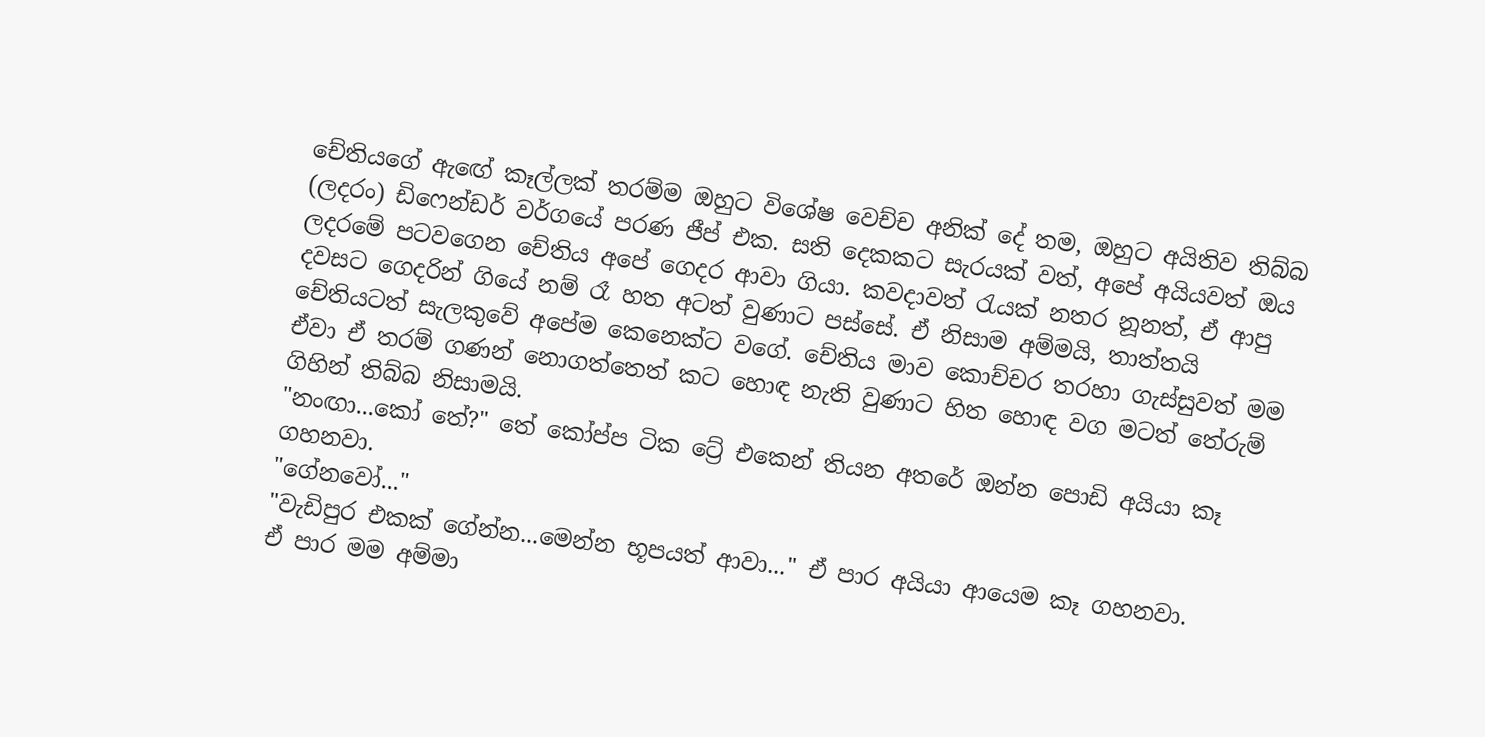චේතියගේ ඇඟේ කෑල්ලක් තරම්ම ඔහුට විශේෂ වෙච්ච අනික් දේ තම, ඔහුට අයිතිව තිබ්බ (ලදරං) ඩිෆෙන්ඩර් වර්ගයේ පරණ ජීප් එක. සති දෙකකට සැරයක් වත්, අපේ අයියවත් ඔය ලදරමේ පටවගෙන චේතිය අපේ ගෙදර ආවා ගියා. කවදාවත් රැයක් නතර නූනත්, ඒ ආපු දවසට ගෙදරින් ගියේ නම් රෑ හත අටත් වුණාට පස්සේ. ඒ නිසාම අම්මයි, තාත්තයි චේතියටත් සැලකුවේ අපේම කෙනෙක්ට වගේ. චේතිය මාව කොච්චර තරහා ගැස්සුවත් මම ඒවා ඒ තරම් ගණන් නොගත්තෙත් කට හොඳ නැති වුණාට හිත හොඳ වග මටත් තේරුම් ගිහින් තිබ්බ නිසාමයි.
"නංඟා...කෝ තේ?" තේ කෝප්ප ටික ට්‍රේ එකෙන් තියන අතරේ ඔන්න පොඩි අයියා කෑ ගහනවා.
"ගේනවෝ..."
"වැඩිපුර එකක් ගේන්න...මෙන්න භූපයත් ආවා..." ඒ පාර අයියා ආයෙම කෑ ගහනවා.
ඒ පාර මම අම්මා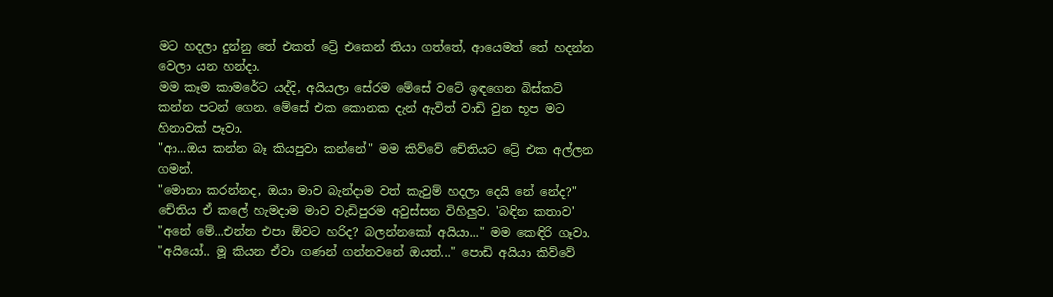මට හදලා දුන්නු තේ එකත් ට්‍රේ එකෙන් තියා ගත්තේ, ආයෙමත් තේ හදන්න වෙලා යන හන්දා.
මම කෑම කාමරේට යද්දි, අයියලා සේරම මේසේ වටේ ඉඳගෙන බිස්කට් කන්න පටන් ගෙන. මේසේ එක කොනක දැන් ඇවිත් වාඩි වුන භූප මට හිනාවක් පෑවා.
"ආ...ඔය කන්න බෑ කියපුවා කන්නේ" මම කිව්වේ චේතියට ට්‍රේ එක අල්ලන ගමන්.
"මොනා කරන්නද, ඔයා මාව බැන්දාම වත් කැවුම් හදලා දෙයි නේ නේද?" චේතිය ඒ කලේ හැමදාම මාව වැඩිපුරම අවුස්සන විහිලුව. 'බඳින කතාව'
"අනේ මේ...එන්න එපා ඕවට හරිද? බලන්නකෝ අයියා..." මම කෙඳිරි ගෑවා.
"අයියෝ.. මූ කියන ඒවා ගණන් ගන්නවනේ ඔයත්..." පොඩි අයියා කිව්වේ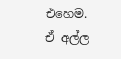එහෙම.
ඒ අල්ල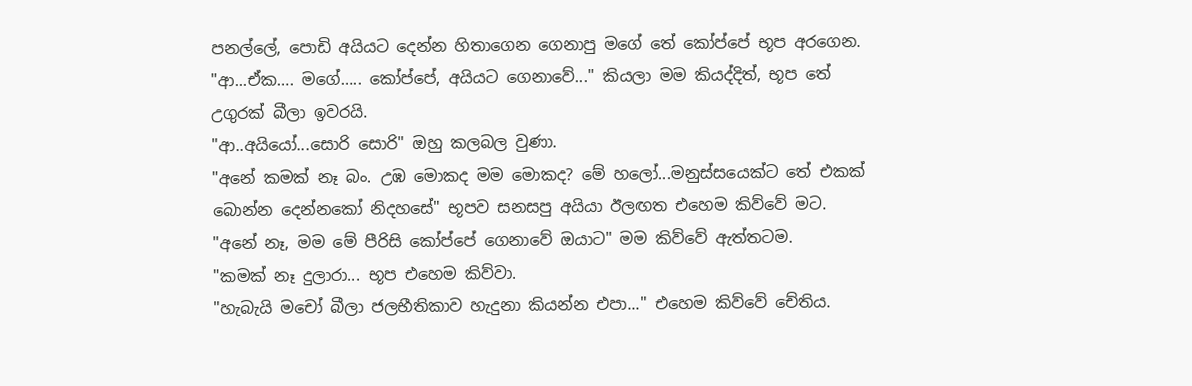පනල්ලේ, පොඩි අයියට දෙන්න හිතාගෙන ගෙනාපු මගේ තේ කෝප්පේ භූප අරගෙන.
"ආ...ඒක…. මගේ….. කෝප්පේ, අයියට ගෙනාවේ..." කියලා මම කියද්දිත්, භූප තේ උගුරක් බීලා ඉවරයි.
"ආ..අයියෝ...සොරි සොරි" ඔහු කලබල වුණා.
"අනේ කමක් නෑ බං. උඹ මොකද මම මොකද? මේ හලෝ...මනුස්සයෙක්ට තේ එකක් බොන්න දෙන්නකෝ නිදහසේ" භූපව සනසපු අයියා ඊලඟත එහෙම කිව්වේ මට.
"අනේ නෑ, මම මේ පීරිසි කෝප්පේ ගෙනාවේ ඔයාට" මම කිව්වේ ඇත්තටම.
"කමක් නෑ දුලාරා... භූප එහෙම කිව්වා.
"හැබැයි මචෝ බීලා ජලභීතිකාව හැදුනා කියන්න එපා..." එහෙම කිව්වේ චේතිය.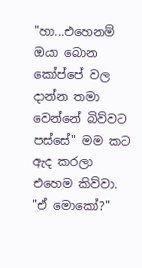"හා...එහෙනම් ඔයා බොන කෝප්පේ වල දාන්න තමා වෙන්නේ බිව්වට පස්සේ" මම කට ඇද කරලා එහෙම කිව්වා.
"ඒ මොකෝ?"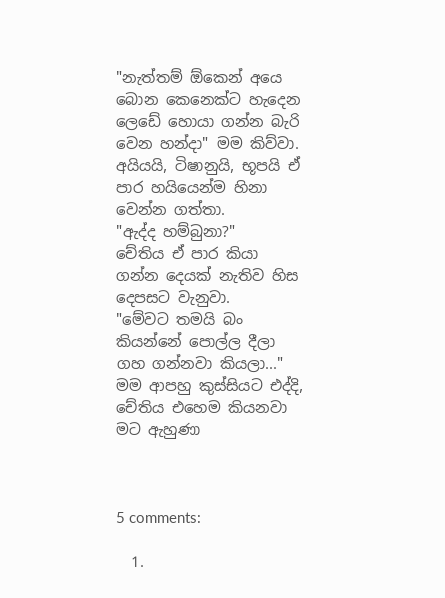"නැත්තම් ඕකෙන් අයෙ බොන කෙනෙක්ට හැදෙන ලෙඩේ හොයා ගන්න බැරි වෙන හන්දා" මම කිව්වා.
අයියයි, ටිෂානුයි, භූපයි ඒ පාර හයියෙන්ම හිනා වෙන්න ගත්තා.
"ඇද්ද හම්බුනා?"
චේතිය ඒ පාර කියා ගන්න දෙයක් නැතිව හිස දෙපසට වැනුවා.
"මේවට තමයි බං කියන්නේ පොල්ල දීලා ගහ ගන්නවා කියලා..."
මම ආපහු කුස්සියට එද්දි, චේතිය එහෙම කියනවා මට ඇහුණා



5 comments:

  1.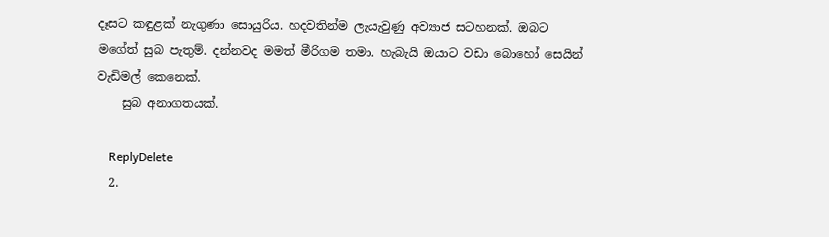දෑසට කඳුළක් නැගුණා සොයුරිය. හදවතින්ම ලැයැවුණු අව්‍යාජ සටහනක්. ඔබට මගේත් සුබ පැතුම්. දන්නවද මමත් මීරිගම තමා. හැබැයි ඔයාට වඩා බොහෝ සෙයින් වැඩිමල් කෙනෙක්.
    සුබ අනාගතයක්.

    ReplyDelete
  2.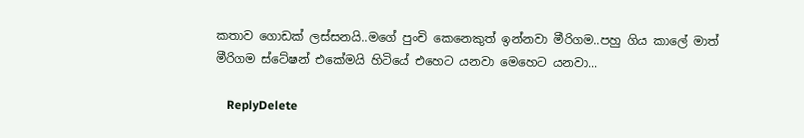කතාව ගොඩක් ලස්සනයි..මගේ පුංචි කෙනෙකුත් ඉන්නවා මීරිගම..පහු ගිය කාලේ මාත් මීරිගම ස්ටේෂන් එකේමයි හිටියේ එහෙට යනවා මෙහෙට යනවා...

    ReplyDelete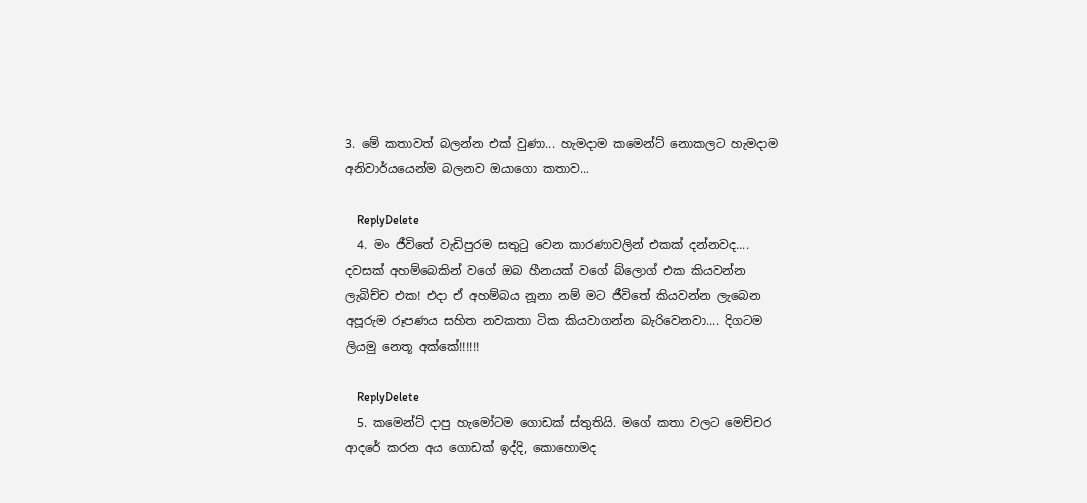3. මේ කතාවත් බලන්න එක් වුණා... හැමදාම ක‍මෙන්ට් ‍නොකලට හැමදාම අනිවාර්ය‍යෙන්ම බලනව ඔයා‍ගො කතාව...

    ReplyDelete
  4. මං ජීවිතේ වැඩිපුරම සතුටු වෙන කාරණාවලින් එකක් දන්නවද.... දවසක් අහම්බෙකින් වගේ ඔබ හීනයක් වගේ බ්ලොග් එක කියවන්න ලැබිච්ච එක! එදා ඒ අහම්බය නූනා නම් මට ජීවිතේ කියවන්න ලැබෙන අපූරුම රූපණය සහිත නවකතා ටික කියවාගන්න බැරිවෙනවා.... දිගටම ලියමු නෙතූ අක්කේ!!!!!!

    ReplyDelete
  5. කමෙන්ට් දාපු හැමෝටම ගොඩක් ස්තුතියි. මගේ කතා වලට මෙච්චර ආදරේ කරන අය ගොඩක් ඉද්දි, කොහොමද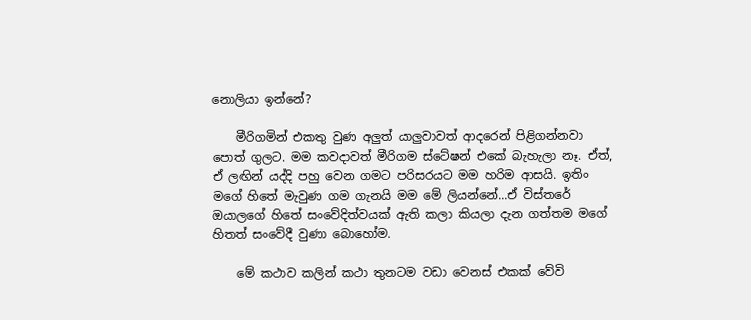නොලියා ඉන්නේ?

    මීරිගමින් එකතු වුණ අලුත් යාලුවාවත් ආදරෙන් පිළිගන්නවා පොත් ගුලට. මම කවදාවත් මීරිගම ස්ටේෂන් එකේ බැහැලා නෑ. ඒත්, ඒ ලඟින් යද්දි පහු වෙන ගමට පරිසරයට මම හරිම ආසයි. ඉතිං මගේ හිතේ මැවුණ ගම ගැනයි මම මේ ලියන්නේ...ඒ විස්තරේ ඔයාලගේ හිතේ සංවේදිත්වයක් ඇති කලා කියලා දැන ගත්තම මගේ හිතත් සංවේදී වුණා බොහෝම.

    මේ කථාව කලින් කථා තුනටම වඩා වෙනස් එකක් වේවි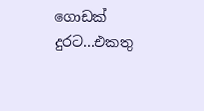ගොඩක් දුරට...එකතු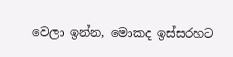වෙලා ඉන්න, මොකද ඉස්සරහට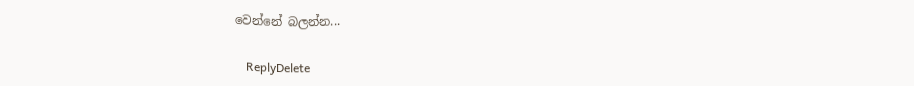වෙන්නේ බලන්න...

    ReplyDelete